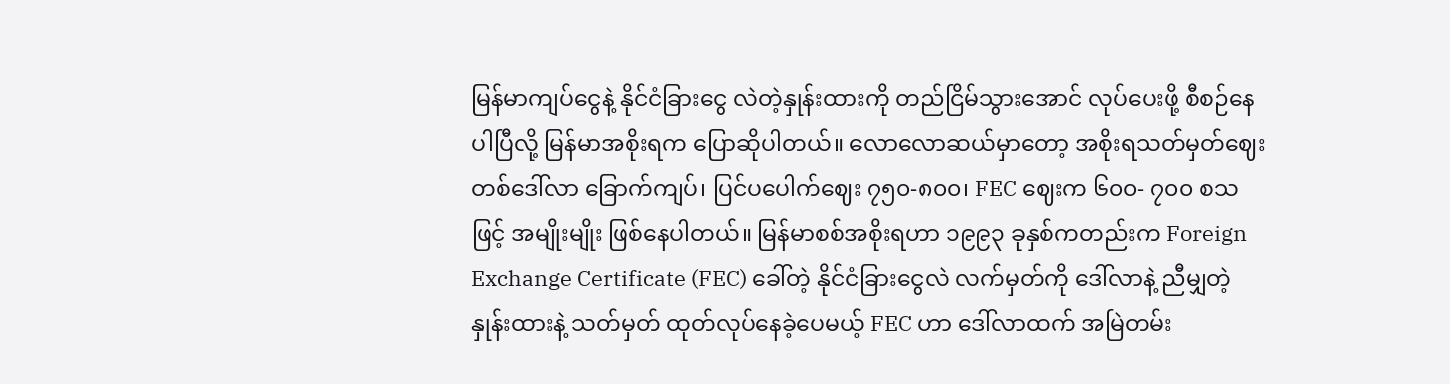မြန်မာကျပ်ငွေနဲ့ နိုင်ငံခြားငွေ လဲတဲ့နှုန်းထားကို တည်ငြိမ်သွားအောင် လုပ်ပေးဖို့ စီစဉ်နေပါပြီလို့ မြန်မာအစိုးရက ပြောဆိုပါတယ်။ လောလောဆယ်မှာတော့ အစိုးရသတ်မှတ်ဈေး တစ်ဒေါ်လာ ခြောက်ကျပ်၊ ပြင်ပပေါက်ဈေး ၇၅၀-၈၀၀၊ FEC ဈေးက ၆၀၀- ၇၀၀ စသဖြင့် အမျိုးမျိုး ဖြစ်နေပါတယ်။ မြန်မာစစ်အစိုးရဟာ ၁၉၉၃ ခုနှစ်ကတည်းက Foreign Exchange Certificate (FEC) ခေါ်တဲ့ နိုင်ငံခြားငွေလဲ လက်မှတ်ကို ဒေါ်လာနဲ့ ညီမျှတဲ့ နှုန်းထားနဲ့ သတ်မှတ် ထုတ်လုပ်နေခဲ့ပေမယ့် FEC ဟာ ဒေါ်လာထက် အမြဲတမ်း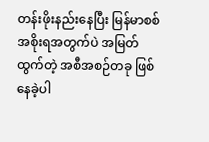တန်းဖိုးနည်းနေပြီး မြန်မာစစ်အစိုးရအတွက်ပဲ အမြတ်ထွက်တဲ့ အစီအစဉ်တခု ဖြစ်နေခဲ့ပါ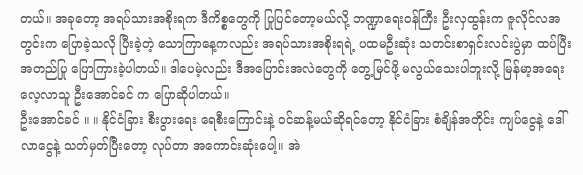တယ်။ အခုတော့ အရပ်သားအစိုးရက ဒီကိစ္စတွေကို ပြုပြင်တော့မယ်လို့ ဘဏ္ဍာရေးဝန်ကြီး ဦးလှထွန်းက ဇူလိုင်လအတွင်းက ပြောခဲ့သလို ပြီးခဲ့တဲ့ သောကြာနေ့ကလည်း အရပ်သားအစိုးရရဲ့ ပထမဦးဆုံး သတင်းစာရှင်းလင်းပွဲမှာ ထပ်ပြီးအတည်ပြု ပြောကြားခဲ့ပါတယ်။ ဒါပေမဲ့လည်း ဒီအပြောင်းအလဲတွေကို တွေ့မြင်ဖို့ မလွယ်သေးပါဘူးလို့ မြန်မာ့အရေး လေ့လာသူ ဦးအောင်ခင် က ပြောဆိုပါတယ်။
ဦးအောင်ခင် ။ ။ နိုင်ငံခြား စီးပွားရေး ရေစီးကြောင်းနဲ့ ဝင်ဆန့်မယ်ဆိုရင်တော့ နိုင်ငံခြား စံချိန်အတိုင်း ကျပ်ငွေနဲ့ ဒေါ်လာငွေနဲ့ သတ်မှတ်ပြီးတော့ လုပ်တာ အကောင်းဆုံးပေါ့။ အဲ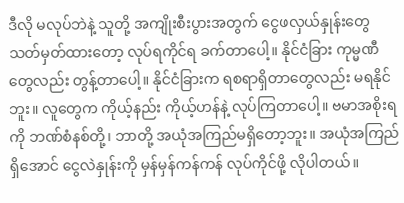ဒီလို မလုပ်ဘဲနဲ့ သူတို့ အကျိုးစီးပွားအတွက် ငွေဖလှယ်နှုန်းတွေ သတ်မှတ်ထားတော့ လုပ်ရကိုင်ရ ခက်တာပေါ့။ နိုင်ငံခြား ကုမ္မဏီတွေလည်း တွန့်တာပေါ့။ နိုင်ငံခြားက ရစရာရှိတာတွေလည်း မရနိုင်ဘူး။ လူတွေက ကိုယ့်နည်း ကိုယ့်ဟန်နဲ့ လုပ်ကြတာပေါ့။ ဗမာအစိုးရကို ဘဏ်စံနစ်တို့၊ ဘာတို့ အယုံအကြည်မရှိတော့ဘူး။ အယုံအကြည် ရှိအောင် ငွေလဲနှုန်းကို မှန်မှန်ကန်ကန် လုပ်ကိုင်ဖို့ လိုပါတယ်။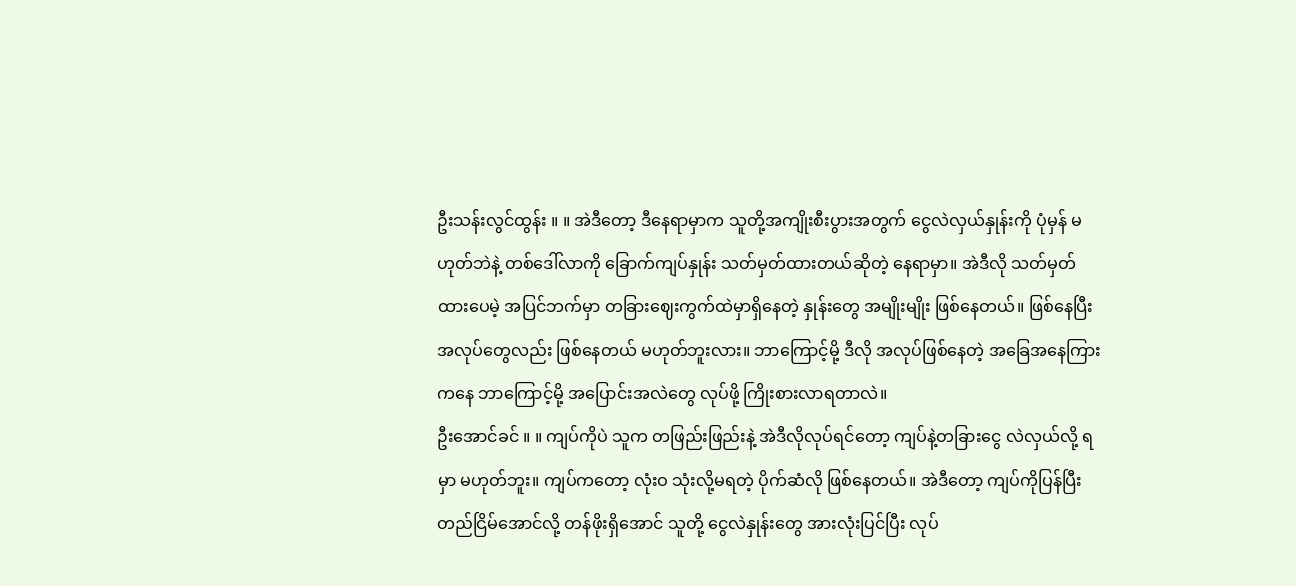ဦးသန်းလွင်ထွန်း ။ ။ အဲဒီတော့ ဒီနေရာမှာက သူတို့အကျိုးစီးပွားအတွက် ငွေလဲလှယ်နှုန်းကို ပုံမှန် မဟုတ်ဘဲနဲ့ တစ်ဒေါ်လာကို ခြောက်ကျပ်နှုန်း သတ်မှတ်ထားတယ်ဆိုတဲ့ နေရာမှာ။ အဲဒီလို သတ်မှတ် ထားပေမဲ့ အပြင်ဘက်မှာ တခြားဈေးကွက်ထဲမှာရှိနေတဲ့ နှုန်းတွေ အမျိုးမျိုး ဖြစ်နေတယ်။ ဖြစ်နေပြီး အလုပ်တွေလည်း ဖြစ်နေတယ် မဟုတ်ဘူးလား။ ဘာကြောင့်မို့ ဒီလို အလုပ်ဖြစ်နေတဲ့ အခြေအနေကြားကနေ ဘာကြောင့်မို့ အပြောင်းအလဲတွေ လုပ်ဖို့ ကြိုးစားလာရတာလဲ။
ဦးအောင်ခင် ။ ။ ကျပ်ကိုပဲ သူက တဖြည်းဖြည်းနဲ့ အဲဒီလိုလုပ်ရင်တော့ ကျပ်နဲ့တခြားငွေ လဲလှယ်လို့ ရမှာ မဟုတ်ဘူး။ ကျပ်ကတော့ လုံးဝ သုံးလို့မရတဲ့ ပိုက်ဆံလို ဖြစ်နေတယ်။ အဲဒီတော့ ကျပ်ကိုပြန်ပြီး တည်ငြိမ်အောင်လို့ တန်ဖိုးရှိအောင် သူတို့ ငွေလဲနှုန်းတွေ အားလုံးပြင်ပြီး လုပ်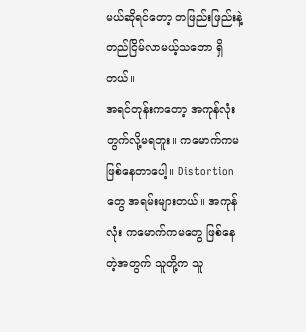မယ်ဆိုရင်တော့ တဖြည်းဖြည်းနဲ့ တည်ငြိမ်လာမယ့်သဘော ရှိတယ်။
အရင်တုန်းကတော့ အကုန်လုံး တွက်လို့မရဘူး။ ကမောက်ကမ ဖြစ်နေတာပေါ့။ Distortion တွေ အရမ်းများတယ်။ အကုန်လုံး ကမောက်ကမတွေ ဖြစ်နေတဲ့အတွက် သူတို့က သူ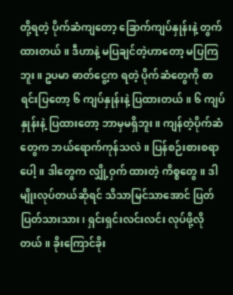တို့ရတဲ့ ပိုက်ဆံကျတော့ ခြောက်ကျပ်နှုန်းနဲ့ တွက်ထားတယ်။ ဒီဟာနဲ့ မပြချင်တဲ့ဟာတော့ မပြကြဘူး။ ဥပမာ ဓာတ်ငွေ့က ရတဲ့ ပိုက်ဆံတွေကို စာရင်းပြတော့ ၆ ကျပ်နှုန်းနဲ့ ပြထားတယ်။ ၆ ကျပ်နှုန်းနဲ့ ပြထားတော့ ဘာမှမရှိဘူး။ ကျန်တဲ့ပိုက်ဆံတွေက ဘယ်ရောက်ကုန်သလဲ။ ပြန်စဉ်းစားစရာပေါ့။ ဒါတွေက လျှို့ဝှက် ထားတဲ့ ကိစ္စတွေ။ ဒါမျိုးလုပ်တယ်ဆိုရင် သိသာမြင်သာအောင် ပြတ်ပြတ်သားသား၊ ရှင်းရှင်းလင်းလင်း လုပ်ဖို့လိုတယ်။ ခိုးကြောင်ခိုး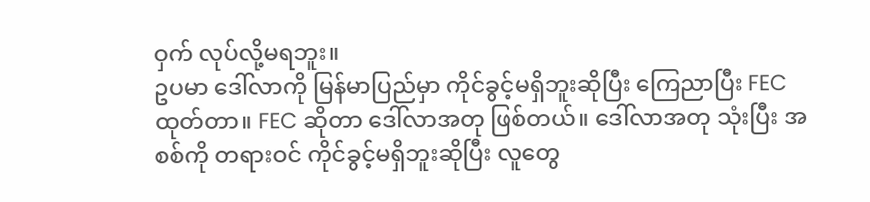ဝှက် လုပ်လို့မရဘူး။
ဥပမာ ဒေါ်လာကို မြန်မာပြည်မှာ ကိုင်ခွင့်မရှိဘူးဆိုပြီး ကြေညာပြီး FEC ထုတ်တာ။ FEC ဆိုတာ ဒေါ်လာအတု ဖြစ်တယ်။ ဒေါ်လာအတု သုံးပြီး အစစ်ကို တရားဝင် ကိုင်ခွင့်မရှိဘူးဆိုပြီး လူတွေ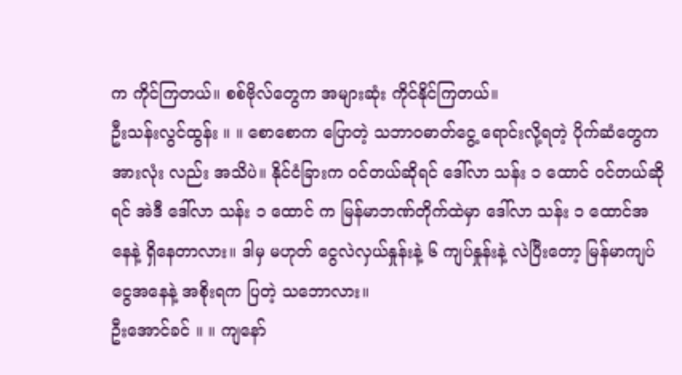က ကိုင်ကြတယ်။ စစ်ဗိုလ်တွေက အများဆုံး ကိုင်နိုင်ကြတယ်။
ဦးသန်းလွင်ထွန်း ။ ။ စောစောက ပြောတဲ့ သဘာဝဓာတ်ငွေ့ ရောင်းလို့ရတဲ့ ပိုက်ဆံတွေက အားလုံး လည်း အသိပဲ။ နိုင်ငံခြားက ဝင်တယ်ဆိုရင် ဒေါ်လာ သန်း ၁ ထောင် ဝင်တယ်ဆိုရင် အဲဒီ ဒေါ်လာ သန်း ၁ ထောင် က မြန်မာဘဏ်တိုက်ထဲမှာ ဒေါ်လာ သန်း ၁ ထောင်အနေနဲ့ ရှိနေတာလား။ ဒါမှ မဟုတ် ငွေလဲလှယ်နှုန်းနဲ့ ၆ ကျပ်နှုန်းနဲ့ လဲပြီးတော့ မြန်မာကျပ်ငွေအနေနဲ့ အစိုးရက ပြတဲ့ သဘောလား။
ဦးအောင်ခင် ။ ။ ကျနော်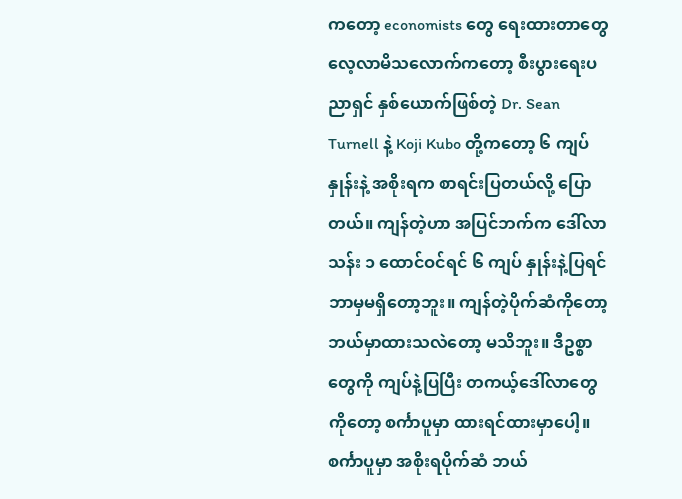ကတော့ economists တွေ ရေးထားတာတွေ လေ့လာမိသလောက်ကတော့ စီးပွားရေးပညာရှင် နှစ်ယောက်ဖြစ်တဲ့ Dr. Sean Turnell နဲ့ Koji Kubo တို့ကတော့ ၆ ကျပ်နှုန်းနဲ့ အစိုးရက စာရင်းပြတယ်လို့ ပြောတယ်။ ကျန်တဲ့ဟာ အပြင်ဘက်က ဒေါ်လာသန်း ၁ ထောင်ဝင်ရင် ၆ ကျပ် နှုန်းနဲ့ပြရင် ဘာမှမရှိတော့ဘူး။ ကျန်တဲ့ပိုက်ဆံကိုတော့ ဘယ်မှာထားသလဲတော့ မသိဘူး။ ဒီဥစ္စာတွေကို ကျပ်နဲ့ပြပြီး တကယ့်ဒေါ်လာတွေကိုတော့ စင်္ကာပူမှာ ထားရင်ထားမှာပေါ့။ စင်္ကာပူမှာ အစိုးရပိုက်ဆံ ဘယ်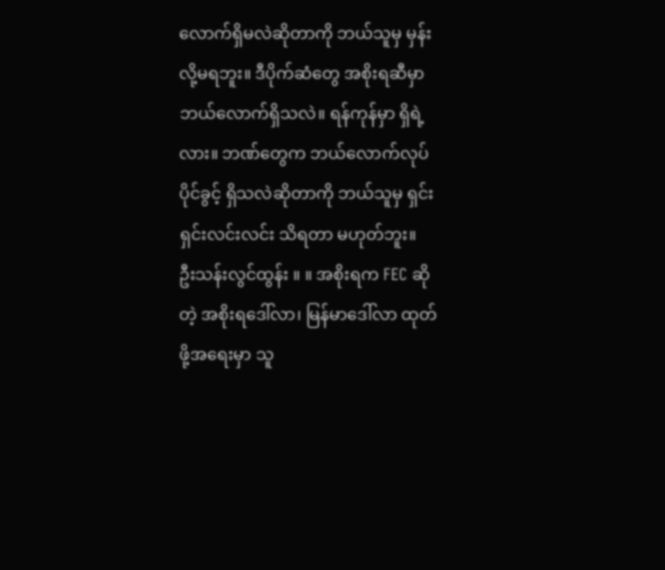လောက်ရှိမလဲဆိုတာကို ဘယ်သူမှ မှန်းလို့မရဘူး။ ဒီပိုက်ဆံတွေ အစိုးရဆီမှာ ဘယ်လောက်ရှိသလဲ။ ရန်ကုန်မှာ ရှိရဲ့လား။ ဘဏ်တွေက ဘယ်လောက်လုပ်ပိုင်ခွင့် ရှိသလဲဆိုတာကို ဘယ်သူမှ ရှင်းရှင်းလင်းလင်း သိရတာ မဟုတ်ဘူး။
ဦးသန်းလွင်ထွန်း ။ ။ အစိုးရက FEC ဆိုတဲ့ အစိုးရဒေါ်လာ၊ မြန်မာဒေါ်လာ ထုတ်ဖို့အရေးမှာ သူ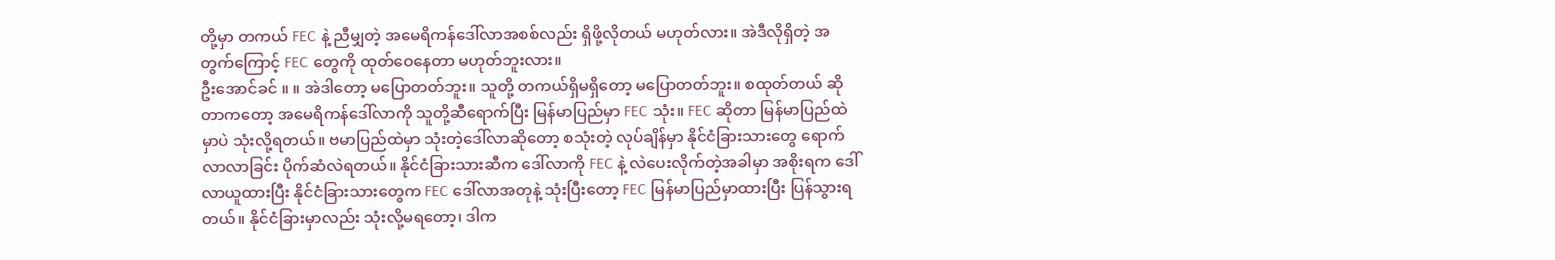တို့မှာ တကယ် FEC နဲ့ ညီမျှတဲ့ အမေရိကန်ဒေါ်လာအစစ်လည်း ရှိဖို့လိုတယ် မဟုတ်လား။ အဲဒီလိုရှိတဲ့ အတွက်ကြောင့် FEC တွေကို ထုတ်ဝေနေတာ မဟုတ်ဘူးလား။
ဦးအောင်ခင် ။ ။ အဲဒါတော့ မပြောတတ်ဘူး။ သူတို့ တကယ်ရှိမရှိတော့ မပြောတတ်ဘူး။ စထုတ်တယ် ဆိုတာကတော့ အမေရိကန်ဒေါ်လာကို သူတို့ဆီရောက်ပြီး မြန်မာပြည်မှာ FEC သုံး။ FEC ဆိုတာ မြန်မာပြည်ထဲမှာပဲ သုံးလို့ရတယ်။ ဗမာပြည်ထဲမှာ သုံးတဲ့ဒေါ်လာဆိုတော့ စသုံးတဲ့ လုပ်ချိန်မှာ နိုင်ငံခြားသားတွေ ရောက်လာလာခြင်း ပိုက်ဆံလဲရတယ်။ နိုင်ငံခြားသားဆီက ဒေါ်လာကို FEC နဲ့ လဲပေးလိုက်တဲ့အခါမှာ အစိုးရက ဒေါ်လာယူထားပြီး နိုင်ငံခြားသားတွေက FEC ဒေါ်လာအတုနဲ့ သုံးပြီးတော့ FEC မြန်မာပြည်မှာထားပြီး ပြန်သွားရတယ်။ နိုင်ငံခြားမှာလည်း သုံးလို့မရတော့၊ ဒါက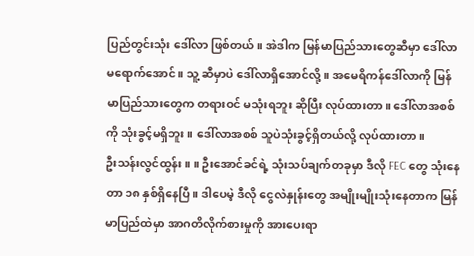ပြည်တွင်းသုံး ဒေါ်လာ ဖြစ်တယ်။ အဲဒါက မြန်မာပြည်သားတွေဆီမှာ ဒေါ်လာ မရောက်အောင်။ သူ့ ဆီမှာပဲ ဒေါ်လာရှိအောင်လို့။ အမေရိကန်ဒေါ်လာကို မြန်မာပြည်သားတွေက တရားဝင် မသုံးရဘူး ဆိုပြီး လုပ်ထားတာ။ ဒေါ်လာအစစ်ကို သုံးခွင့်မရှိဘူး။ ဒေါ်လာအစစ် သူပဲသုံးခွင့်ရှိတယ်လို့ လုပ်ထားတာ။
ဦးသန်းလွင်ထွန်း ။ ။ ဦးအောင်ခင်ရဲ့ သုံးသပ်ချက်တခုမှာ ဒီလို FEC တွေ သုံးနေတာ ၁၈ နှစ်ရှိနေပြီ။ ဒါပေမဲ့ ဒီလို ငွေလဲနှုန်းတွေ အမျိုးမျိုးသုံးနေတာက မြန်မာပြည်ထဲမှာ အာဂတိလိုက်စားမှုကို အားပေးရာ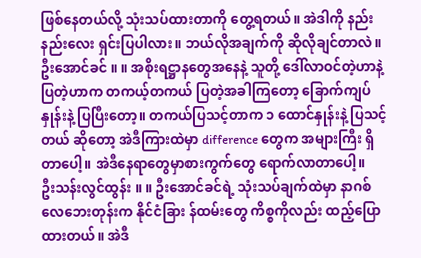ဖြစ်နေတယ်လို့ သုံးသပ်ထားတာကို တွေ့ရတယ်။ အဲဒါကို နည်းနည်းလေး ရှင်းပြပါလား။ ဘယ်လိုအချက်ကို ဆိုလိုချင်တာလဲ။
ဦးအောင်ခင် ။ ။ အစိုးရဋ္ဌာနတွေအနေနဲ့ သူတို့ ဒေါ်လာဝင်တဲ့ဟာနဲ့ ပြတဲ့ဟာက တကယ့်တကယ် ပြတဲ့အခါကြတော့ ခြောက်ကျပ်နှုန်းနဲ့ ပြပြီးတော့။ တကယ်ပြသင့်တာက ၁ ထောင်နှုန်းနဲ့ ပြသင့်တယ် ဆိုတော့ အဲဒီကြားထဲမှာ difference တွေက အများကြီး ရှိတာပေါ့။ အဲဒီနေရာတွေမှာစားကွက်တွေ ရောက်လာတာပေါ့။
ဦးသန်းလွင်ထွန်း ။ ။ ဦးအောင်ခင်ရဲ့ သုံးသပ်ချက်ထဲမှာ နာဂစ်လေဘေးတုန်းက နိုင်ငံခြား န်ထမ်းတွေ ကိစ္စကိုလည်း ထည့်ပြောထားတယ်။ အဲဒီ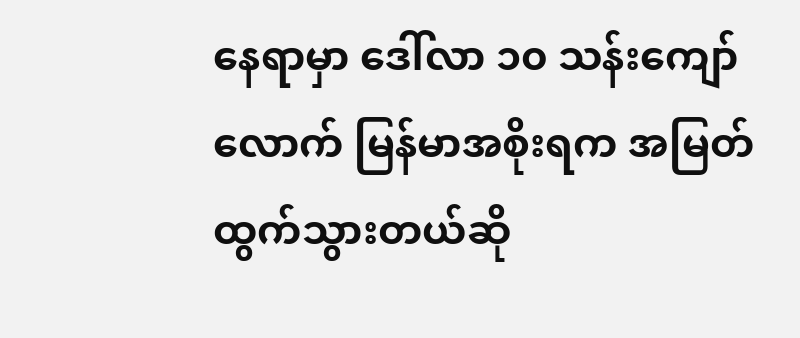နေရာမှာ ဒေါ်လာ ၁၀ သန်းကျော်လောက် မြန်မာအစိုးရက အမြတ်ထွက်သွားတယ်ဆို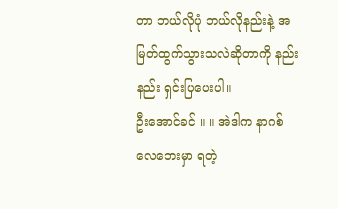တာ ဘယ်လိုပုံ ဘယ်လိုနည်းနဲ့ အမြတ်ထွက်သွားသလဲဆိုတာကို နည်းနည်း ရှင်းပြပေးပါ။
ဦးအောင်ခင် ။ ။ အဲဒါက နာဂစ်လေဘေးမှာ ရတဲ့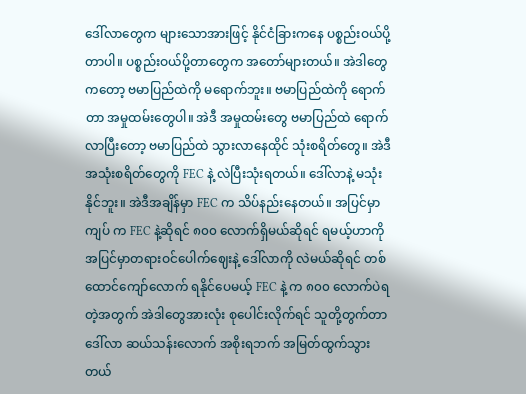ဒေါ်လာတွေက များသောအားဖြင့် နိုင်ငံခြားကနေ ပစ္စည်းဝယ်ပို့တာပါ။ ပစ္စည်းဝယ်ပို့တာတွေက အတော်များတယ်။ အဲဒါတွေကတော့ ဗမာပြည်ထဲကို မရောက်ဘူး။ ဗမာပြည်ထဲကို ရောက်တာ အမှုထမ်းတွေပါ။ အဲဒီ အမှုထမ်းတွေ ဗမာပြည်ထဲ ရောက်လာပြီးတော့ ဗမာပြည်ထဲ သွားလာနေထိုင် သုံးစရိတ်တွေ။ အဲဒီ အသုံးစရိတ်တွေကို FEC နဲ့ လဲပြီးသုံးရတယ်။ ဒေါ်လာနဲ့ မသုံးနိုင်ဘူး။ အဲဒီအချိန်မှာ FEC က သိပ်နည်းနေတယ်။ အပြင်မှာ ကျပ် က FEC နဲ့ဆိုရင် ၈၀၀ လောက်ရှိမယ်ဆိုရင် ရမယ့်ဟာကို အပြင်မှာတရားဝင်ပေါက်ဈေးနဲ့ ဒေါ်လာကို လဲမယ်ဆိုရင် တစ်ထောင်ကျော်လောက် ရနိုင်ပေမယ့် FEC နဲ့ က ၈၀၀ လောက်ပဲရတဲ့အတွက် အဲဒါတွေအားလုံး စုပေါင်းလိုက်ရင် သူတို့တွက်တာ ဒေါ်လာ ဆယ်သန်းလောက် အစိုးရဘက် အမြတ်ထွက်သွားတယ်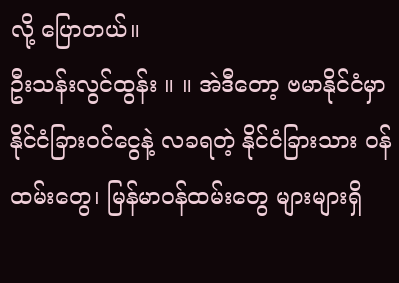လို့ ပြောတယ်။
ဦးသန်းလွင်ထွန်း ။ ။ အဲဒီတော့ ဗမာနိုင်ငံမှာ နိုင်ငံခြားဝင်ငွေနဲ့ လခရတဲ့ နိုင်ငံခြားသား ဝန်ထမ်းတွေ၊ မြန်မာဝန်ထမ်းတွေ များများရှိ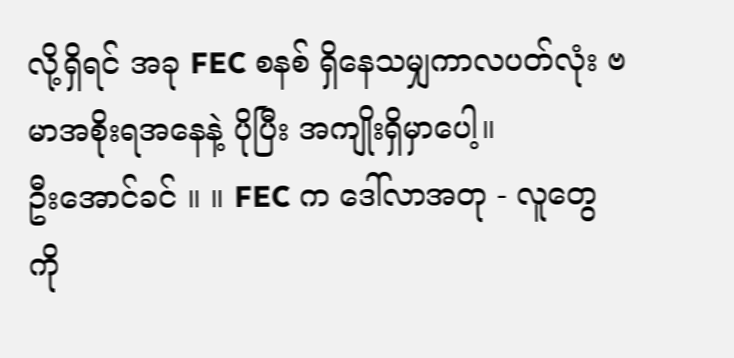လို့ရှိရင် အခု FEC စနစ် ရှိနေသမျှကာလပတ်လုံး ဗမာအစိုးရအနေနဲ့ ပိုပြီး အကျိုးရှိမှာပေါ့။
ဦးအောင်ခင် ။ ။ FEC က ဒေါ်လာအတု - လူတွေကို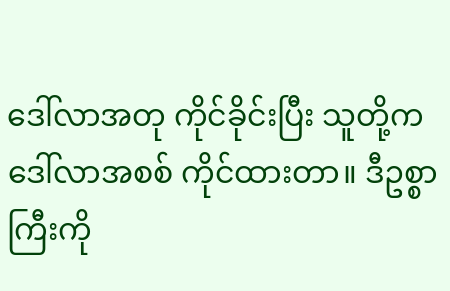ဒေါ်လာအတု ကိုင်ခိုင်းပြီး သူတို့က ဒေါ်လာအစစ် ကိုင်ထားတာ။ ဒီဥစ္စာကြီးကို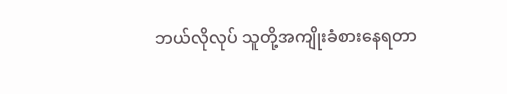ဘယ်လိုလုပ် သူတို့အကျိုးခံစားနေရတာ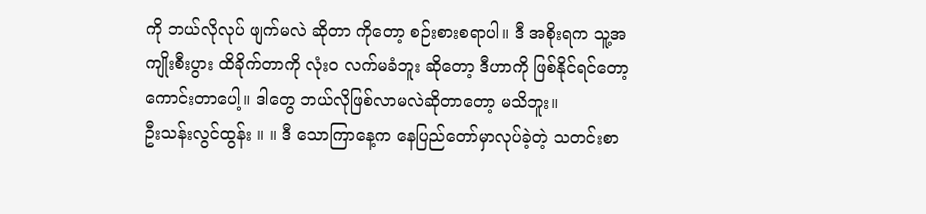ကို ဘယ်လိုလုပ် ဖျက်မလဲ ဆိုတာ ကိုတော့ စဉ်းစားစရာပါ။ ဒီ အစိုးရက သူ့အကျိုးစီးပွား ထိခိုက်တာကို လုံးဝ လက်မခံဘူး ဆိုတော့ ဒီဟာကို ဖြစ်နိုင်ရင်တော့ ကောင်းတာပေါ့။ ဒါတွေ ဘယ်လိုဖြစ်လာမလဲဆိုတာတော့ မသိဘူး။
ဦးသန်းလွင်ထွန်း ။ ။ ဒီ သောကြာနေ့က နေပြည်တော်မှာလုပ်ခဲ့တဲ့ သတင်းစာ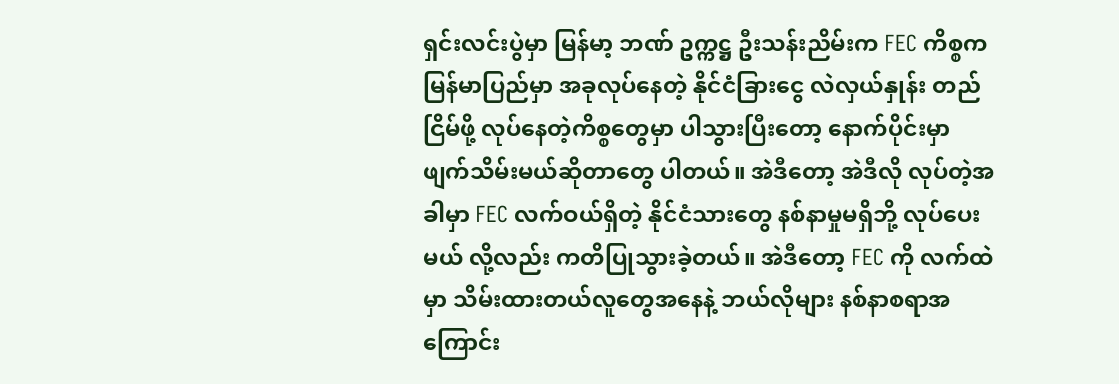ရှင်းလင်းပွဲမှာ မြန်မာ့ ဘဏ် ဥက္ကဋ္ဌ ဦးသန်းညိမ်းက FEC ကိစ္စက မြန်မာပြည်မှာ အခုလုပ်နေတဲ့ နိုင်ငံခြားငွေ လဲလှယ်နှုန်း တည်ငြိမ်ဖို့ လုပ်နေတဲ့ကိစ္စတွေမှာ ပါသွားပြီးတော့ နောက်ပိုင်းမှာ ဖျက်သိမ်းမယ်ဆိုတာတွေ ပါတယ်။ အဲဒီတော့ အဲဒီလို လုပ်တဲ့အခါမှာ FEC လက်ဝယ်ရှိတဲ့ နိုင်ငံသားတွေ နစ်နာမှုမရှိဘို့ လုပ်ပေးမယ် လို့လည်း ကတိပြုသွားခဲ့တယ်။ အဲဒီတော့ FEC ကို လက်ထဲမှာ သိမ်းထားတယ်လူတွေအနေနဲ့ ဘယ်လိုများ နစ်နာစရာအကြောင်း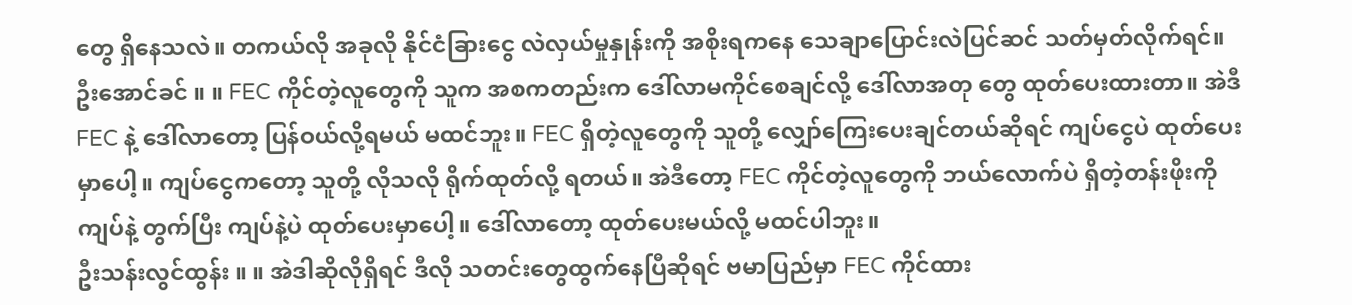တွေ ရှိနေသလဲ။ တကယ်လို အခုလို နိုင်ငံခြားငွေ လဲလှယ်မှုနှုန်းကို အစိုးရကနေ သေချာပြောင်းလဲပြင်ဆင် သတ်မှတ်လိုက်ရင်။
ဦးအောင်ခင် ။ ။ FEC ကိုင်တဲ့လူတွေကို သူက အစကတည်းက ဒေါ်လာမကိုင်စေချင်လို့ ဒေါ်လာအတု တွေ ထုတ်ပေးထားတာ။ အဲဒီ FEC နဲ့ ဒေါ်လာတော့ ပြန်ဝယ်လို့ရမယ် မထင်ဘူး။ FEC ရှိတဲ့လူတွေကို သူတို့ လျှော်ကြေးပေးချင်တယ်ဆိုရင် ကျပ်ငွေပဲ ထုတ်ပေးမှာပေါ့။ ကျပ်ငွေကတော့ သူတို့ လိုသလို ရိုက်ထုတ်လို့ ရတယ်။ အဲဒီတော့ FEC ကိုင်တဲ့လူတွေကို ဘယ်လောက်ပဲ ရှိတဲ့တန်းဖိုးကို ကျပ်နဲ့ တွက်ပြီး ကျပ်နဲ့ပဲ ထုတ်ပေးမှာပေါ့။ ဒေါ်လာတော့ ထုတ်ပေးမယ်လို့ မထင်ပါဘူး။
ဦးသန်းလွင်ထွန်း ။ ။ အဲဒါဆိုလိုရှိရင် ဒီလို သတင်းတွေထွက်နေပြီဆိုရင် ဗမာပြည်မှာ FEC ကိုင်ထား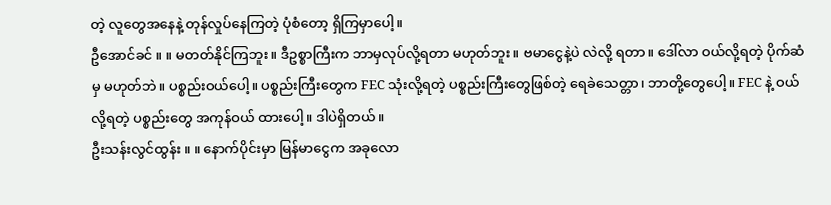တဲ့ လူတွေအနေနဲ့ တုန်လှုပ်နေကြတဲ့ ပုံစံတော့ ရှိကြမှာပေါ့။
ဦအောင်ခင် ။ ။ မတတ်နိုင်ကြဘူး။ ဒီဥစ္စာကြီးက ဘာမှလုပ်လို့ရတာ မဟုတ်ဘူး။ ဗမာငွေနဲ့ပဲ လဲလို့ ရတာ။ ဒေါ်လာ ဝယ်လို့ရတဲ့ ပိုက်ဆံမှ မဟုတ်ဘဲ။ ပစ္စည်းဝယ်ပေါ့။ ပစ္စည်းကြီးတွေက FEC သုံးလို့ရတဲ့ ပစ္စည်းကြီးတွေဖြစ်တဲ့ ရေခဲသေတ္တာ၊ ဘာတို့တွေပေါ့။ FEC နဲ့ ဝယ်လို့ရတဲ့ ပစ္စည်းတွေ အကုန်ဝယ် ထားပေါ့။ ဒါပဲရှိတယ်။
ဦးသန်းလွင်ထွန်း ။ ။ နောက်ပိုင်းမှာ မြန်မာငွေက အခုလော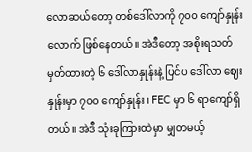လောဆယ်တော့ တစ်ဒေါ်လာကို ၇၀၀ ကျော်နှုန်းလောက် ဖြစ်နေတယ်။ အဲဒီတော့ အစိုးရသတ်မှတ်ထားတဲ့ ၆ ဒေါ်လာနှုန်းနဲ့ ပြင်ပ ဒေါ်လာ ဈေးနှုန်းမှာ ၇၀၀ ကျော်နှုန်း၊ FEC မှာ ၆ ရာကျော်ရှိတယ်။ အဲဒီ သုံးခုကြားထဲမှာ မျှတမယ့်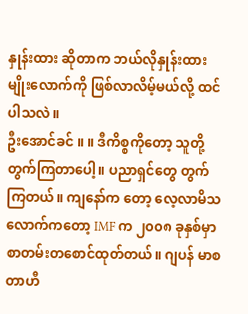နှုန်းထား ဆိုတာက ဘယ်လိုနှုန်းထားမျိုးလောက်ကို ဖြစ်လာလိမ့်မယ်လို့ ထင်ပါသလဲ။
ဦးအောင်ခင် ။ ။ ဒီကိစ္စကိုတော့ သူတို့တွက်ကြတာပေါ့။ ပညာရှင်တွေ တွက်ကြတယ်။ ကျနော်က တော့ လေ့လာမိသလောက်ကတော့ IMF က ၂၀၀၈ ခုနှစ်မှာ စာတမ်းတစောင်ထုတ်တယ်။ ဂျပန် မာစတာဟီ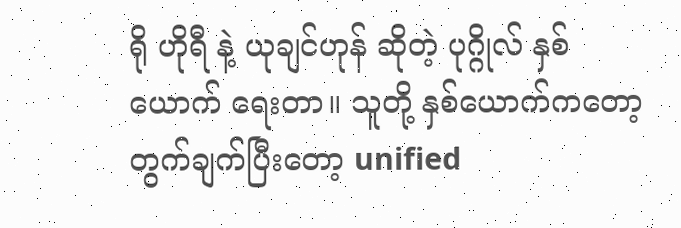ရို ဟိုရီ နဲ့ ယုချင်ဟုန် ဆိုတဲ့ ပုဂ္ဂိုလ် နှစ်ယောက် ရေးတာ။ သူတို့ နှစ်ယောက်ကတော့ တွက်ချက်ပြီးတော့ unified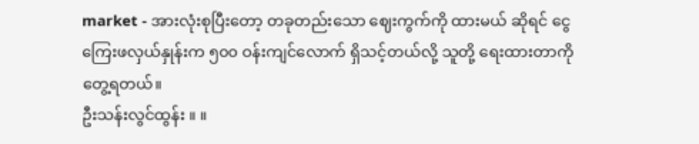market - အားလုံးစုပြီးတော့ တခုတည်းသော ဈေးကွက်ကို ထားမယ် ဆိုရင် ငွေကြေးဖလှယ်နှုန်းက ၅၀၀ ဝန်းကျင်လောက် ရှိသင့်တယ်လို့ သူတို့ ရေးထားတာကို တွေ့ရတယ်။
ဦးသန်းလွင်ထွန်း ။ ။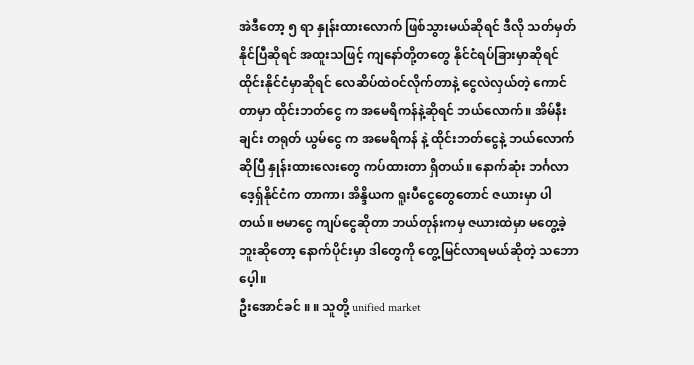အဲဒီတော့ ၅ ရာ နှုန်းထားလောက် ဖြစ်သွားမယ်ဆိုရင် ဒီလို သတ်မှတ်နိုင်ပြီဆိုရင် အထူးသဖြင့် ကျနော်တို့တတွေ နိုင်ငံရပ်ခြားမှာဆိုရင် ထိုင်းနိုင်ငံမှာဆိုရင် လေဆိပ်ထဲဝင်လိုက်တာနဲ့ ငွေလဲလှယ်တဲ့ ကောင်တာမှာ ထိုင်းဘတ်ငွေ က အမေရိကန်နဲ့ဆိုရင် ဘယ်လောက်။ အိမ်နီးချင်း တရုတ် ယွမ်ငွေ က အမေရိကန် နဲ့ ထိုင်းဘတ်ငွေနဲ့ ဘယ်လောက်ဆိုပြီ နှုန်းထားလေးတွေ ကပ်ထားတာ ရှိတယ်။ နောက်ဆုံး ဘင်္ဂလာဒေ့ရှ်နိုင်ငံက တာကာ၊ အိန္ဒိယက ရူးပီငွေတွေတောင် ဇယားမှာ ပါတယ်။ ဗမာငွေ ကျပ်ငွေဆိုတာ ဘယ်တုန်းကမှ ဇယားထဲမှာ မတွေ့ခဲ့ဘူးဆိုတော့ နောက်ပိုင်းမှာ ဒါတွေကို တွေ့မြင်လာရမယ်ဆိုတဲ့ သဘောပေ့ါ။
ဦးအောင်ခင် ။ ။ သူတို့ unified market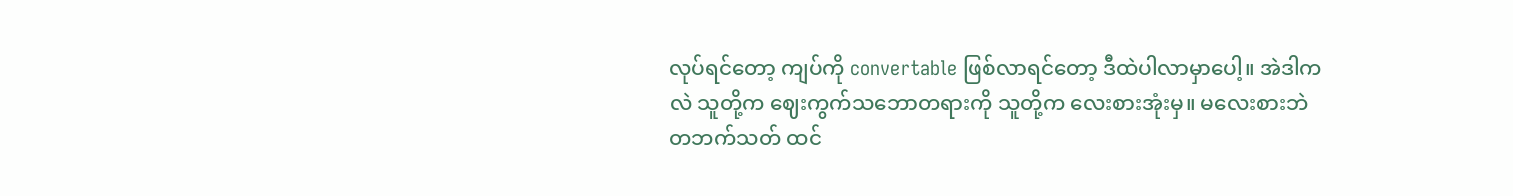လုပ်ရင်တော့ ကျပ်ကို convertable ဖြစ်လာရင်တော့ ဒီထဲပါလာမှာပေါ့။ အဲဒါကလဲ သူတို့က ဈေးကွက်သဘောတရားကို သူတို့က လေးစားအုံးမှ။ မလေးစားဘဲ တဘက်သတ် ထင်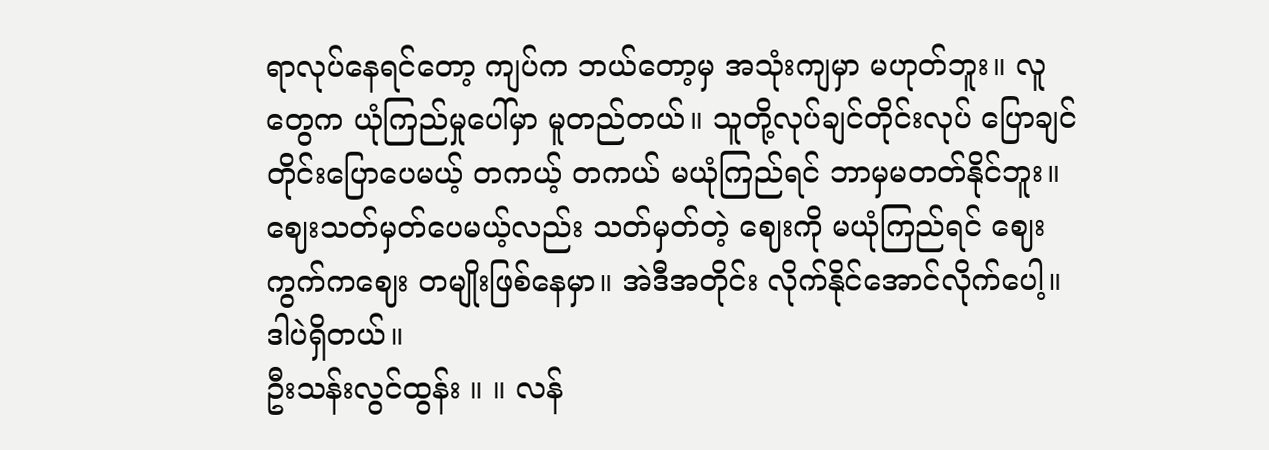ရာလုပ်နေရင်တော့ ကျပ်က ဘယ်တော့မှ အသုံးကျမှာ မဟုတ်ဘူး။ လူတွေက ယုံကြည်မှုပေါ်မှာ မူတည်တယ်။ သူတို့လုပ်ချင်တိုင်းလုပ် ပြောချင်တိုင်းပြောပေမယ့် တကယ့် တကယ် မယုံကြည်ရင် ဘာမှမတတ်နိုင်ဘူး။ ဈေးသတ်မှတ်ပေမယ့်လည်း သတ်မှတ်တဲ့ ဈေးကို မယုံကြည်ရင် ဈေးကွက်ကဈေး တမျိုးဖြစ်နေမှာ။ အဲဒီအတိုင်း လိုက်နိုင်အောင်လိုက်ပေါ့။ ဒါပဲရှိတယ်။
ဦးသန်းလွင်ထွန်း ။ ။ လန်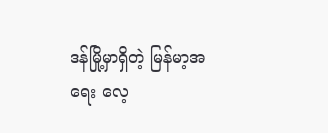ဒန်မြို့မှာရှိတဲ့ မြန်မာ့အရေး လေ့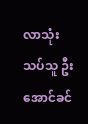လာသုံးသပ်သူ ဦးအောင်ခင်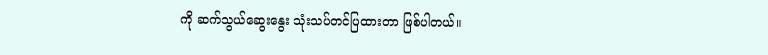ကို ဆက်သွယ်ဆွေးနွေး သုံးသပ်တင်ပြထားတာ ဖြစ်ပါတယ်။